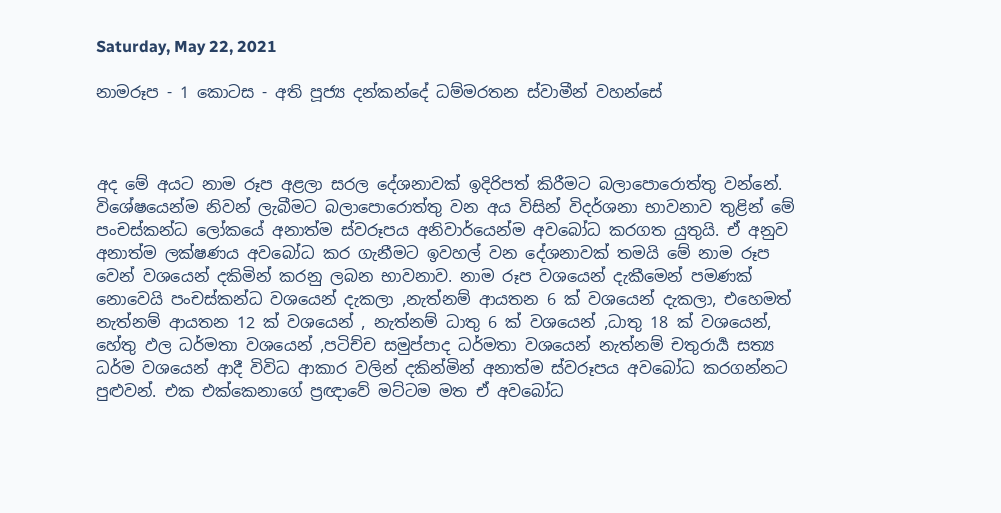Saturday, May 22, 2021

නාමරූප - 1 කොටස - අති පූජ්‍ය දන්කන්දේ ධම්මරතන ස්වාමීන් වහන්සේ



අද මේ අයට නාම රූප අළලා සරල දේශනාවක් ඉදිරිපත් කිරීමට බලාපොරොත්තු වන්නේ. විශේෂයෙන්ම නිවන් ලැබීමට බලාපොරොත්තු වන අය විසින් විදර්ශනා භාවනාව තුළින් මේ පංචස්කන්ධ ලෝකයේ අනාත්ම ස්වරූපය අනිවාර්යෙන්ම අවබෝධ කරගත යුතුයි. ඒ අනුව අනාත්ම ලක්ෂණය අවබෝධ කර ගැනීමට ඉවහල් වන දේශනාවක් තමයි මේ නාම රූප වෙන් වශයෙන් දකිමින් කරනු ලබන භාවනාව. නාම රූප වශයෙන් දැකීමෙන් පමණක් නොවෙයි පංචස්කන්ධ වශයෙන් දැකලා ,නැත්නම් ආයතන 6 ක් වශයෙන් දැකලා, එහෙමත් නැත්නම් ආයතන 12 ක් වශයෙන් , නැත්නම් ධාතු 6 ක් වශයෙන් ,ධාතු 18 ක් වශයෙන්, හේතු ඵල ධර්මතා වශයෙන් ,පටිච්ච සමුප්පාද ධර්මතා වශයෙන් නැත්නම් චතුරාර්‍ය සත්‍ය ධර්ම වශයෙන් ආදී විවිධ ආකාර වලින් දකින්මින් අනාත්ම ස්වරූපය අවබෝධ කරගන්නට පුළුවන්. එක එක්කෙනාගේ ප්‍රඥාවේ මට්ටම මත ඒ අවබෝධ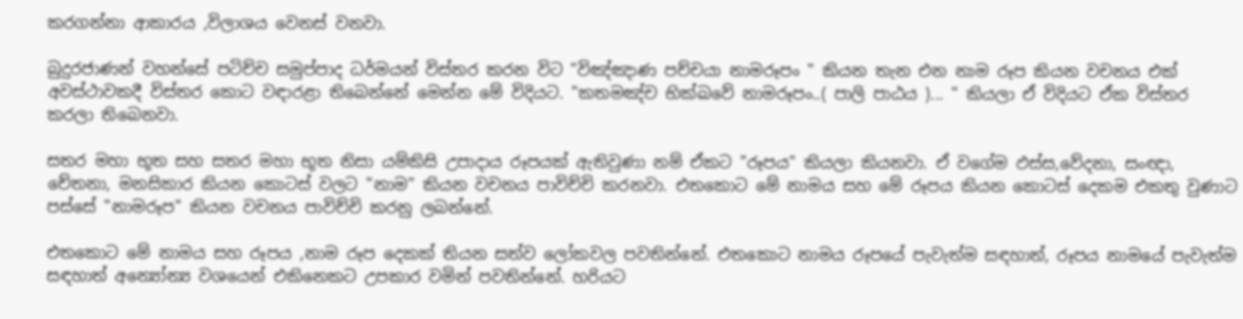කරගන්නා ආකාරය ,විලාශය වෙනස් වනවා.

බුදුරජාණන් වහන්සේ පටිච්ච සමුප්පාද ධර්මයන් විස්තර කරන විට "විඤ්ඤාණ පච්චයා නාමරූපං " කියන තැන එන නාම රූප කියන වචනය එක් අවස්ථාවකදී විස්තර කොට වඳාරළා තිබෙන්නේ මෙන්න මේ විදියට. "කතමඤ්ච භික්ඛවේ නාමරූපං..( පාලි පාඨය )... " කියලා ඒ විදියට ඒක විස්තර කරලා තිබෙනවා.

සතර මහා භූත සහ සතර මහා භූත නිසා යම්කිසි උපාදාය රූපයක් ඇතිවුණා නම් ඒකට "රූපය" කියලා කියනවා. ඒ වගේම ඵස්ස,වේදනා, සංඥා, චේතනා, මනසිකාර කියන කොටස් වලට "නාම" කියන වචනය පාවිච්චි කරනවා. එතකොට මේ නාමය සහ මේ රූපය කියන කොටස් දෙකම එකතු වුණාට පස්සේ "නාමරූප" කියන වචනය පාවිච්චි කරනු ලබන්නේ.

එතකොට මේ නාමය සහ රූපය ,නාම රූප දෙකක් තියන සත්ව ලෝකවල පවතින්නේ. එතකොට නාමය රූපයේ පැවැත්ම සඳහාත්, රූපය නාමයේ පැවැත්ම සඳහාත් අන්‍යෝන්‍ය වශයෙන් එකිනෙකට උපකාර වමින් පවතින්නේ. හරියට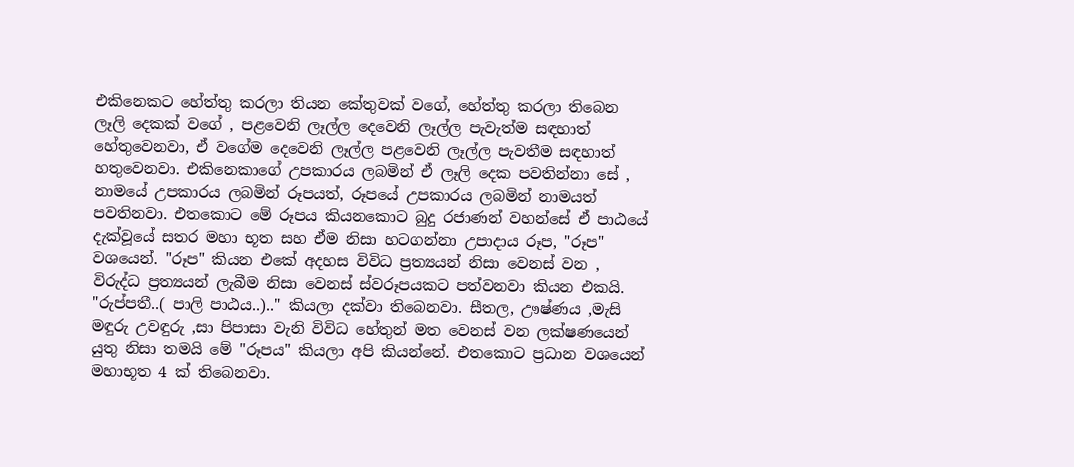එකිනෙකට හේත්තු කරලා තියන කේතුවක් වගේ, හේත්තු කරලා තිබෙන ලෑලි දෙකක් වගේ , පළවෙනි ලෑල්ල දෙවෙනි ලෑල්ල පැවැත්ම සඳහාත් හේතුවෙනවා, ඒ වගේම දෙවෙනි ලෑල්ල පළවෙනි ලෑල්ල පැවතීම සඳහාත් හතුවෙනවා. එකිනෙකාගේ උපකාරය ලබමින් ඒ ලෑලි දෙක පවතින්නා සේ , නාමයේ උපකාරය ලබමින් රූපයත්, රූපයේ උපකාරය ලබමින් නාමයත් පවතිනවා. එතකොට මේ රූපය කියනකොට බුදු රජාණන් වහන්සේ ඒ පාඨයේ දැක්වූයේ සතර මහා භූත සහ ඒම නිසා හටගන්නා උපාදාය රූප, "රූප" වශයෙන්. "රූප" කියන එකේ අදහස විවිධ ප්‍රත්‍යයන් නිසා වෙනස් වන , විරුද්ධ ප්‍රත්‍යයන් ලැබීම නිසා වෙනස් ස්වරූපයකට පත්වනවා කියන එකයි. "රුප්පතී..( පාලි පාඨය..).." කියලා දක්වා තිබෙනවා. සීතල, ඌෂ්ණය ,මැසි මඳුරු උවඳුරු ,සා පිපාසා වැනි විවිධ හේතුන් මත වෙනස් වන ලක්ෂණයෙන් යුතු නිසා තමයි මේ "රූපය" කියලා අපි කියන්නේ. එතකොට ප්‍රධාන වශයෙන් මහාභූත 4 ක් තිබෙනවා.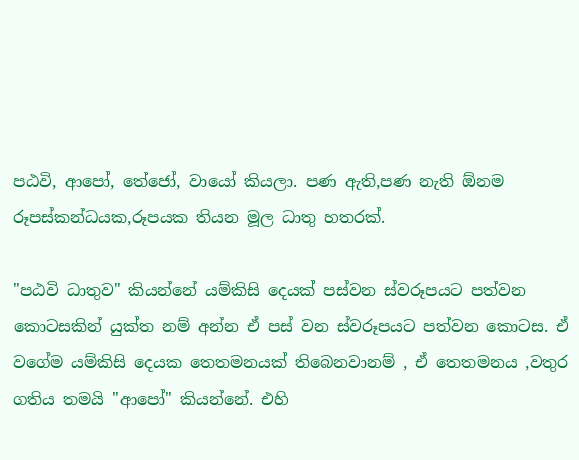පඨවි, ආපෝ, තේජෝ, වායෝ කියලා. පණ ඇති,පණ නැති ඕනම රූපස්කන්ධයක,රූපයක තියන මූල ධාතු හතරක්.

"පඨවි ධාතුව" කියන්නේ යම්කිසි දෙයක් පස්වන ස්වරූපයට පත්වන කොටසකින් යුක්ත නම් අන්න ඒ පස් වන ස්වරූපයට පත්වන කොටස. ඒ වගේම යම්කිසි දෙයක තෙතමනයක් තිබෙනවානම් , ඒ තෙතමනය ,වතුර ගතිය තමයි "ආපෝ" කියන්නේ. එහි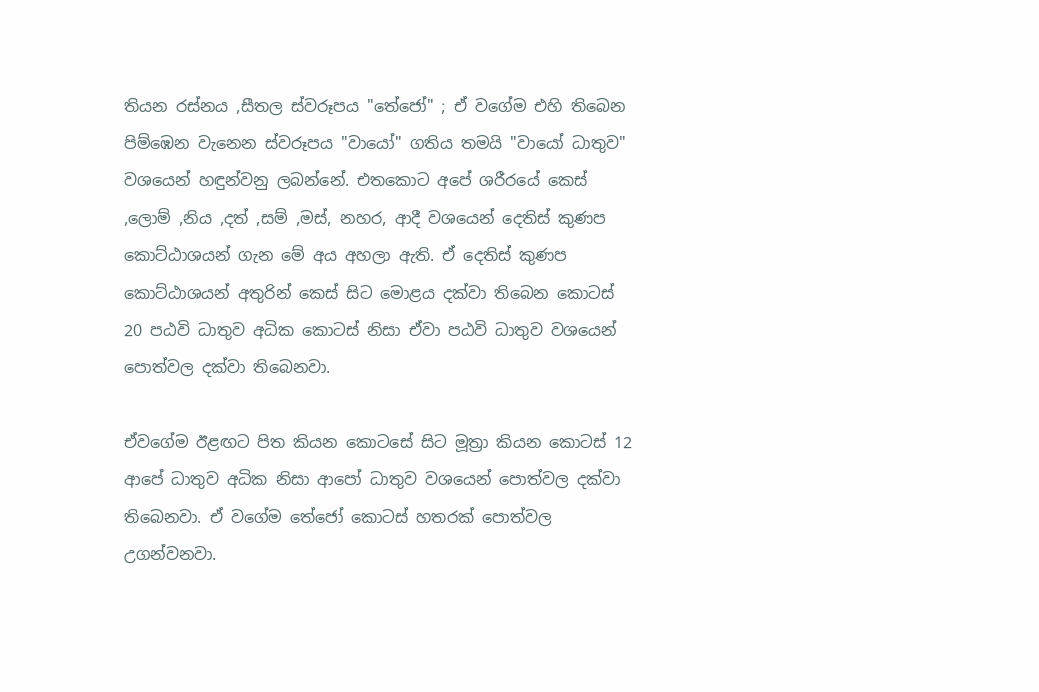තියන රස්නය ,සීතල ස්වරූපය "තේජෝ" ; ඒ වගේම එහි තිබෙන පිම්ඹෙන වැනෙන ස්වරූපය "වායෝ" ගතිය තමයි "වායෝ ධාතුව" වශයෙන් හඳුන්වනු ලබන්නේ. එතකොට අපේ ශරීරයේ කෙස් ,ලොම් ,නිය ,දත් ,සම් ,මස්, නහර, ආදී වශයෙන් දෙතිස් කුණප කොට්ඨාශයන් ගැන මේ අය අහලා ඇති. ඒ දෙතිස් කුණප කොට්ඨාශයන් අතුරින් කෙස් සිට මොළය දක්වා තිබෙන කොටස් 20 පඨවි ධාතුව අධික කොටස් නිසා ඒවා පඨවි ධාතුව වශයෙන් පොත්වල දක්වා තිබෙනවා.

ඒවගේම ඊළඟට පිත කියන කොටසේ සිට මූත්‍රා කියන කොටස් 12 ආපේ ධාතුව අධික නිසා ආපෝ ධාතුව වශයෙන් පොත්වල දක්වා තිබෙනවා. ඒ වගේම තේජෝ කොටස් හතරක් පොත්වල උගන්වනවා.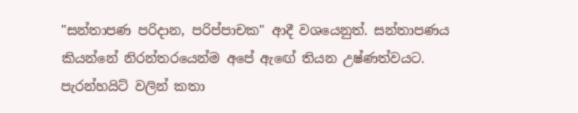"සන්තාපණ පරිදාන, පරිප්පාචක" ආදී වශයෙනුත්. සන්තාපණය කියන්නේ නිරන්තරයෙන්ම අපේ ඇඟේ තියන උෂ්ණත්වයට. පැරන්හයිට් වලින් කතා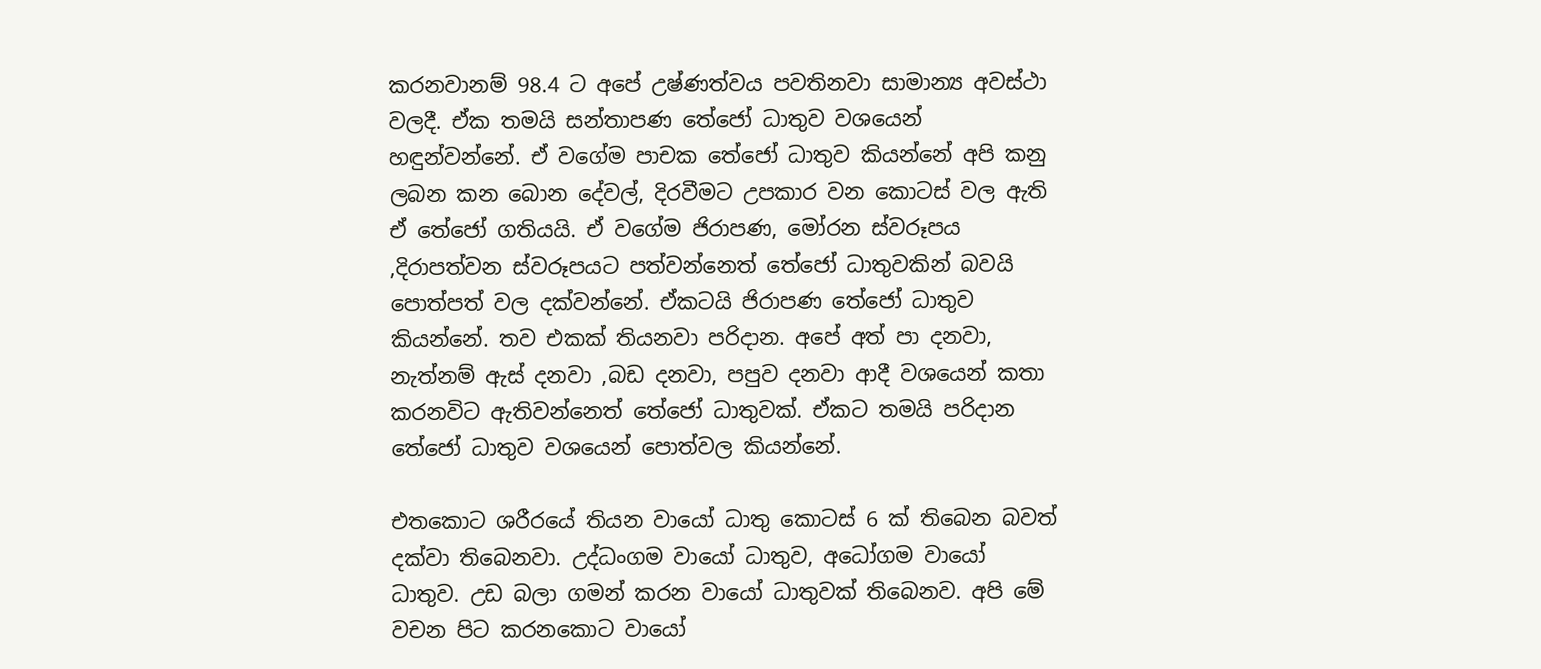කරනවානම් 98.4 ට අපේ උෂ්ණත්වය පවතිනවා සාමාන්‍ය අවස්ථා වලදී. ඒක තමයි සන්තාපණ තේජෝ ධාතුව වශයෙන් හඳුන්වන්නේ. ඒ වගේම පාචක තේජෝ ධාතුව කියන්නේ අපි කනු ලබන කන බොන දේවල්, දිරවීමට උපකාර වන කොටස් වල ඇති ඒ තේජෝ ගතියයි. ඒ වගේම ජිරාපණ, මෝරන ස්වරූපය ,දිරාපත්වන ස්වරූපයට පත්වන්නෙත් තේජෝ ධාතුවකින් බවයි පොත්පත් වල දක්වන්නේ. ඒකටයි ජිරාපණ තේජෝ ධාතුව කියන්නේ. තව එකක් තියනවා පරිදාන. අපේ අත් පා දනවා, නැත්නම් ඇස් දනවා ,බඩ දනවා, පපුව දනවා ආදී වශයෙන් කතා කරනවිට ඇතිවන්නෙත් තේජෝ ධාතුවක්. ඒකට තමයි පරිදාන තේජෝ ධාතුව වශයෙන් පොත්වල කියන්නේ.

එතකොට ශරීරයේ තියන වායෝ ධාතු කොටස් 6 ක් තිබෙන බවත් දක්වා තිබෙනවා. උද්ධංගම වායෝ ධාතුව, අධෝගම වායෝ ධාතුව. උඩ බලා ගමන් කරන වායෝ ධාතුවක් තිබෙනව. අපි මේ වචන පිට කරනකොට වායෝ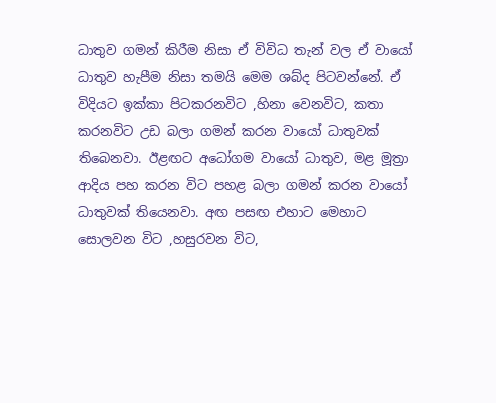ධාතුව ගමන් කිරීම නිසා ඒ විවිධ තැන් වල ඒ වායෝ ධාතුව හැපීම නිසා තමයි මෙම ශබ්ද පිටවන්නේ. ඒ විදියට ඉක්කා පිටකරනවිට ,හිනා වෙනවිට, කතා කරනවිට උඩ බලා ගමන් කරන වායෝ ධාතුවක් තිබෙනවා. ඊළඟට අධෝගම වායෝ ධාතුව, මළ මූත්‍රා ආදිය පහ කරන විට පහළ බලා ගමන් කරන වායෝ ධාතුවක් තියෙනවා. අඟ පසඟ එහාට මෙහාට සොලවන විට ,හසුරවන විට,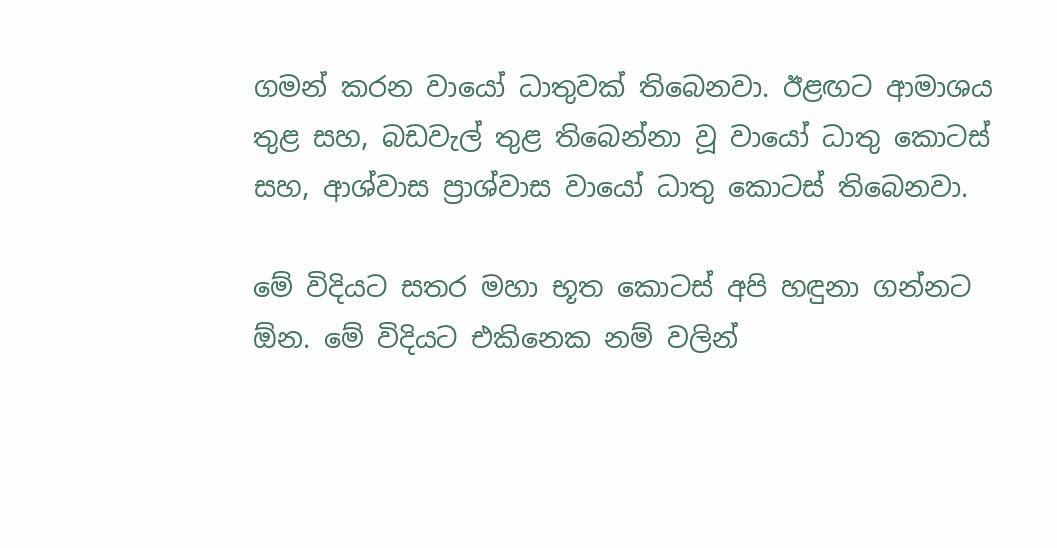ගමන් කරන වායෝ ධාතුවක් තිබෙනවා. ඊළඟට ආමාශය තුළ සහ, බඩවැල් තුළ තිබෙන්නා වූ වායෝ ධාතු කොටස් සහ, ආශ්වාස ප්‍රාශ්වාස වායෝ ධාතු කොටස් තිබෙනවා.

මේ විදියට සතර මහා භූත කොටස් අපි හඳුනා ගන්නට ඕන. මේ විදියට එකිනෙක නම් වලින්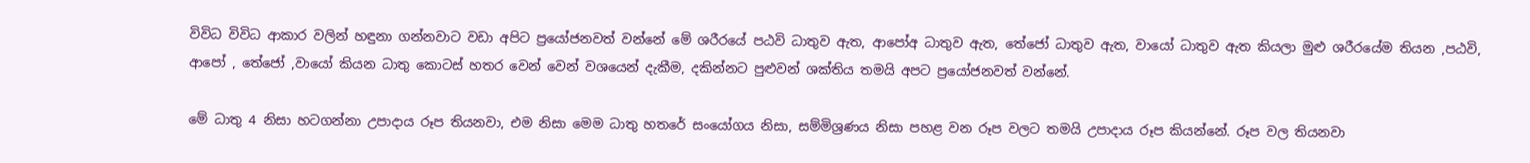විවිධ විවිධ ආකාර වලින් හඳුනා ගන්නවාට වඩා අපිට ප්‍රයෝජනවත් වන්නේ මේ ශරීරයේ පඨවි ධාතුව ඇත, ආපෝඅ ධාතුව ඇත, තේජෝ ධාතුව ඇත, වායෝ ධාතුව ඇත කියලා මුළු ශරීරයේම තියන ,පඨවි, ආපෝ , තේජෝ ,වායෝ කියන ධාතු කොටස් හතර වෙන් වෙන් වශයෙන් දැකීම, දකින්නට පුළුවන් ශක්තිය තමයි අපට ප්‍රයෝජනවත් වන්නේ.

මේ ධාතු 4 නිසා හටගන්නා උපාදාය රූප තියනවා, එම නිසා මෙම ධාතු හතරේ සංයෝගය නිසා, සම්මිශ්‍රණය නිසා පහළ වන රූප වලට තමයි උපාදාය රූප කියන්නේ. රූප වල තියනවා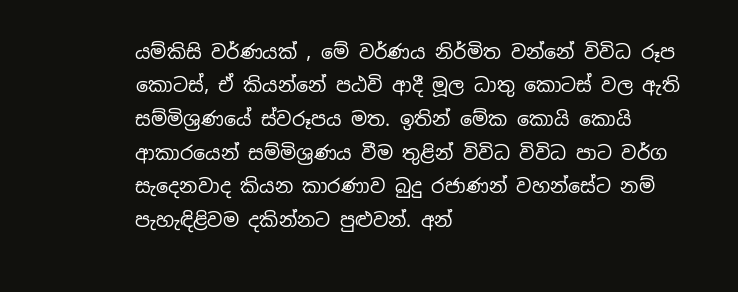යම්කිසි වර්ණයක් , මේ වර්ණය නිර්මිත වන්නේ විවිධ රූප කොටස්, ඒ කියන්නේ පඨවි ආදී මූල ධාතු කොටස් වල ඇති සම්මිශ්‍රණයේ ස්වරූපය මත. ඉතින් මේක කොයි කොයි ආකාරයෙන් සම්මිශ්‍රණය වීම තුළින් විවිධ විවිධ පාට වර්ග සැදෙනවාද කියන කාරණාව බුදු රජාණන් වහන්සේට නම් පැහැඳිළිවම දකින්නට පුළුවන්. අන්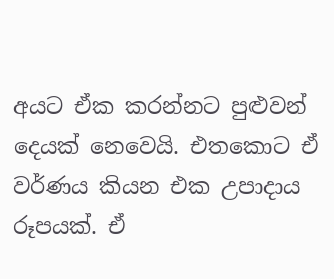අයට ඒක කරන්නට පුළුවන් දෙයක් නෙවෙයි. එතකොට ඒ වර්ණය කියන එක උපාදාය රූපයක්. ඒ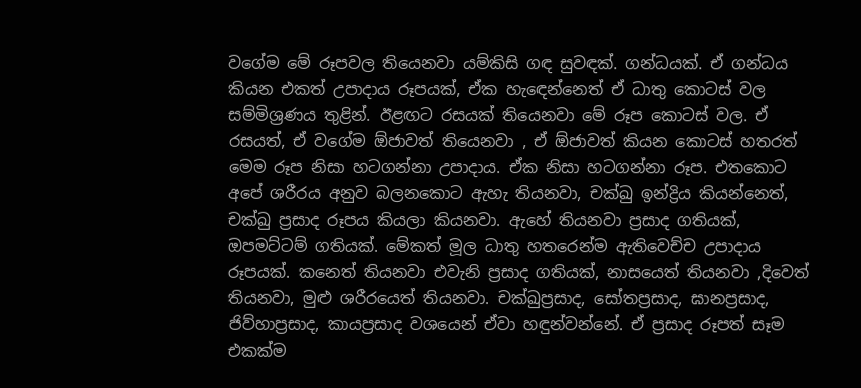වගේම මේ රූපවල තියෙනවා යම්කිසි ගඳ සුවඳක්. ගන්ධයක්. ඒ ගන්ධය කියන එකත් උපාදාය රූපයක්, ඒක හැඳෙන්නෙත් ඒ ධාතු කොටස් වල සම්මිශ්‍රණය තුළින්. ඊළඟට රසයක් තියෙනවා මේ රූප කොටස් වල. ඒ රසයත්, ඒ වගේම ඕජාවත් තියෙනවා , ඒ ඕජාවත් කියන කොටස් හතරත් මෙම රූප නිසා හටගන්නා උපාදාය. ඒක නිසා හටගන්නා රූප. එතකොට අපේ ශරීරය අනුව බලනකොට ඇහැ තියනවා, චක්ඛු ඉන්ද්‍රිය කියන්නෙත්, චක්ඛු ප්‍රසාද රූපය කියලා කියනවා. ඇහේ තියනවා ප්‍රසාද ගතියක්, ඔපමට්ටම් ගතියක්. මේකත් මූල ධාතු හතරෙන්ම ඇතිවෙච්ච උපාදාය රූපයක්. කනෙත් තියනවා එවැනි ප්‍රසාද ගතියක්, නාසයෙත් තියනවා ,දිවෙත් තියනවා, මුළු ශරීරයෙත් තියනවා. චක්ඛුප්‍රසාද, සෝතප්‍රසාද, ඝානප්‍රසාද, ජිව්හාප්‍රසාද, කායප්‍රසාද වශයෙන් ඒවා හඳුන්වන්නේ. ඒ ප්‍රසාද රූපත් සෑම එකක්ම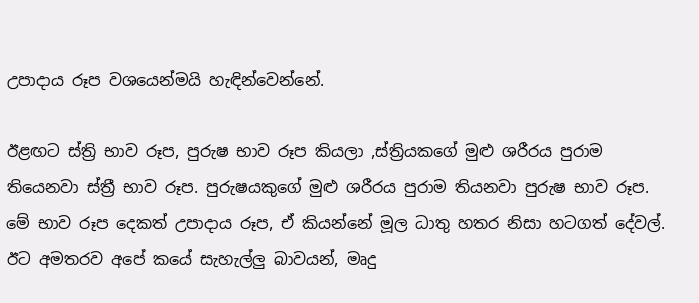උපාදාය රූප වශයෙන්මයි හැඳින්වෙන්නේ.

ඊළඟට ස්ත්‍රි භාව රූප, පුරුෂ භාව රූප කියලා ,ස්ත්‍රියකගේ මුළු ශරීරය පුරාම තියෙනවා ස්ත්‍රී භාව රූප. පුරුෂයකුගේ මුළු ශරීරය පුරාම තියනවා පුරුෂ භාව රූප. මේ භාව රූප දෙකත් උපාදාය රූප, ඒ කියන්නේ මූල ධාතු හතර නිසා හටගත් දේවල්. ඊට අමතරව අපේ කයේ සැහැල්ලු බාවයන්, මෘදු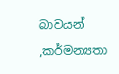බාවයන් ,කර්මන්‍යතා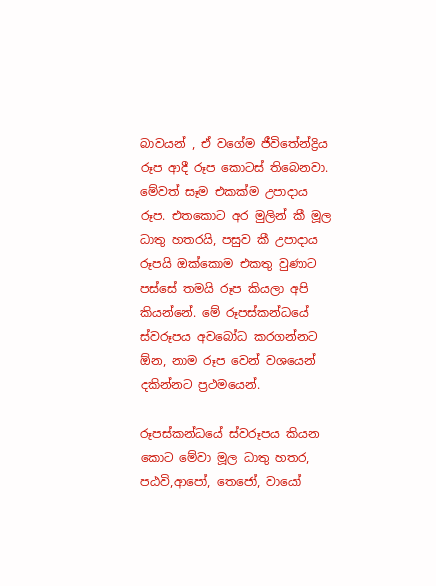බාවයන් , ඒ වගේම ජීවිතේන්ද්‍රිය රූප ආදී රූප කොටස් තිබෙනවා. මේවත් සෑම එකක්ම උපාදාය රූප. එතකොට අර මුලින් කී මූල ධාතු හතරයි, පසුව කී උපාදාය රූපයි ඔක්කොම එකතු වුණාට පස්සේ තමයි රූප කියලා අපි කියන්නේ. මේ රූපස්කන්ධයේ ස්වරූපය අවබෝධ කරගන්නට ඕන, නාම රූප වෙන් වශයෙන් දකින්නට ප්‍රථමයෙන්.

රූපස්කන්ධයේ ස්වරූපය කියන කොට මේවා මූල ධාතු හතර, පඨවි,ආපෝ, තෙජෝ, වායෝ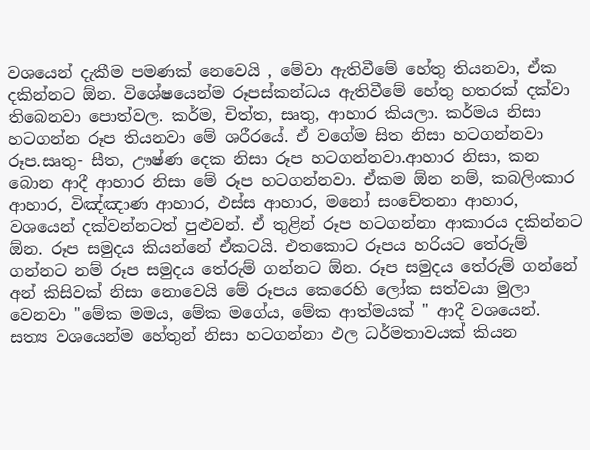වශයෙන් දැකීම පමණක් නෙවෙයි , මේවා ඇතිවීමේ හේතු තියනවා, ඒක දකින්නට ඕන. විශේෂයෙන්ම රූපස්කන්ධය ඇතිවීමේ හේතු හතරක් දක්වා තිබෙනවා පොත්වල. කර්ම, චිත්ත, සෘතු, ආහාර කියලා. කර්මය නිසා හටගන්න රූප තියනවා මේ ශරීරයේ. ඒ වගේම සිත නිසා හටගන්නවා රූප.සෘතු- සීත, ඌෂ්ණ දෙක නිසා රූප හටගන්නවා.ආහාර නිසා, කන බොන ආදී ආහාර නිසා මේ රූප හටගන්නවා. ඒකම ඕන නම්, කබලිංකාර ආහාර, විඤ්ඤාණ ආහාර, ඵස්ස ආහාර, මනෝ සංචේතනා ආහාර, වශයෙන් දක්වන්නටත් පුළුවන්. ඒ තුළින් රූප හටගන්නා ආකාරය දකින්නට ඕන. රූප සමුදය කියන්නේ ඒකටයි. එතකොට රූපය හරියට තේරුම් ගන්නට නම් රූප සමුදය තේරුම් ගන්නට ඕන. රූප සමුදය තේරුම් ගන්නේ අන් කිසිවක් නිසා නොවෙයි මේ රූපය කෙරෙහි ලෝක සත්වයා මුලා වෙනවා "මේක මමය, මේක මගේය, මේක ආත්මයක් " ආදී වශයෙන්. සත්‍ය වශයෙන්ම හේතුන් නිසා හටගන්නා ඵල ධර්මතාවයක් කියන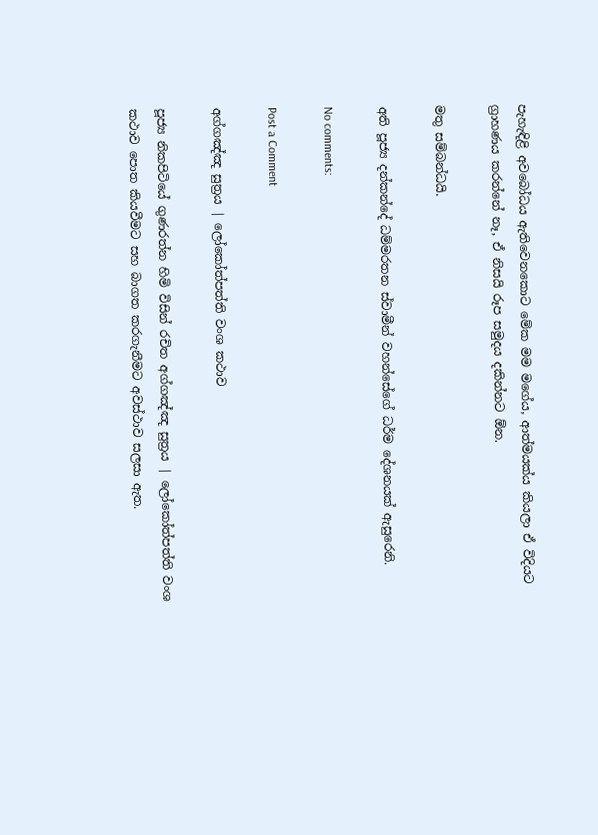පැහැඳිළි අවබෝධය ඇතිවෙනකොට මේක මම මගේය, ආත්මයක්ය කියලා ඒ විදියට ග්‍රාහණය කරන්නේ නෑ, ඒ නිසයි රූප සමුදය දකින්නට ඕන.

මතු සම්බන්ධයි.

අති පූජ්‍ය දන්කන්දේ ධම්මරතන ස්වාමීන් වහන්සේගේ ධර්ම දේශනයක් ඇසුරෙනි.

No comments:

Post a Comment

අග්ගඤ්ඤ සුත්‍රය | ලෝකෝත්පත්ති වංශ කථාව

පූජ්‍ය නිකපිටියේ ගුණරත්න හිමි විසින් රචිත අග්ගඤ්ඤ සුත්‍රය | ලෝකෝත්පත්ති වංශ කථාව පොත කියවීමට සහ බාගත කරගැනීමට අවස්ථාව සලසා ඇත.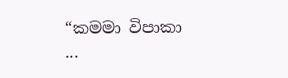“කමමා විපාකා ...